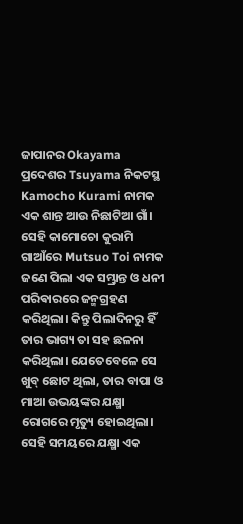ଜାପାନର Okayama ପ୍ରଦେଶର Tsuyama ନିକଟସ୍ଥ Kamocho Kurami ନାମକ ଏକ ଶାନ୍ତ ଆଉ ନିଛାଟିଆ ଗାଁ। ସେହି କାମୋଚୋ କୁରାମି ଗାଆଁରେ Mutsuo Toi ନାମକ ଜଣେ ପିଲା ଏକ ସମ୍ଭ୍ରାନ୍ତ ଓ ଧନୀ ପରିଵାରରେ ଜନ୍ମଗ୍ରହଣ କରିଥିଲା। କିନ୍ତୁ ପିଲାଦିନରୁ ହିଁ ତାର ଭାଗ୍ୟ ତା ସହ ଛଳନା କରିଥିଲା। ଯେତେବେଳେ ସେ ଖୁବ୍ ଛୋଟ ଥିଲା, ତାର ବାପା ଓ ମାଆ ଉଭୟଙ୍କର ଯକ୍ଷ୍ମା ରୋଗରେ ମୃତ୍ୟୁ ହୋଇଥିଲା। ସେହି ସମୟରେ ଯକ୍ଷ୍ମା ଏକ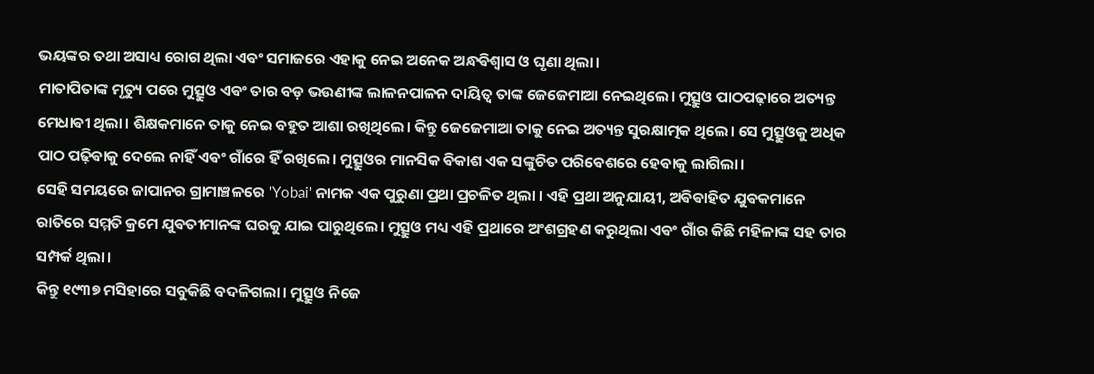ଭୟଙ୍କର ତଥା ଅସାଧ୍ୟ ରୋଗ ଥିଲା ଏଵଂ ସମାଜରେ ଏହାକୁ ନେଇ ଅନେକ ଅନ୍ଧଵିଶ୍ୱାସ ଓ ଘୃଣା ଥିଲା।
ମାତାପିତାଙ୍କ ମୃତ୍ୟୁ ପରେ ମୁତ୍ସୁଓ ଏଵଂ ତାର ବଡ଼ ଭଉଣୀଙ୍କ ଲାଳନପାଳନ ଦାୟିତ୍ୱ ତାଙ୍କ ଜେଜେମାଆ ନେଇଥିଲେ। ମୁତ୍ସୁଓ ପାଠପଢ଼ାରେ ଅତ୍ୟନ୍ତ ମେଧାଵୀ ଥିଲା। ଶିକ୍ଷକମାନେ ତାକୁ ନେଇ ବହୁତ ଆଶା ରଖିଥିଲେ। କିନ୍ତୁ ଜେଜେମାଆ ତାକୁ ନେଇ ଅତ୍ୟନ୍ତ ସୁରକ୍ଷାତ୍ମକ ଥିଲେ। ସେ ମୁତ୍ସୁଓକୁ ଅଧିକ ପାଠ ପଢ଼ିଵାକୁ ଦେଲେ ନାହିଁ ଏଵଂ ଗାଁରେ ହିଁ ରଖିଲେ। ମୁତ୍ସୁଓର ମାନସିକ ଵିକାଶ ଏକ ସଙ୍କୁଚିତ ପରିଵେଶରେ ହେଵାକୁ ଲାଗିଲା।
ସେହି ସମୟରେ ଜାପାନର ଗ୍ରାମାଞ୍ଚଳରେ 'Yobai' ନାମକ ଏକ ପୁରୁଣା ପ୍ରଥା ପ୍ରଚଳିତ ଥିଲା । ଏହି ପ୍ରଥା ଅନୁଯାୟୀ, ଅଵିଵାହିତ ଯୁଵକମାନେ ରାତିରେ ସମ୍ମତି କ୍ରମେ ଯୁଵତୀମାନଙ୍କ ଘରକୁ ଯାଇ ପାରୁଥିଲେ। ମୁତ୍ସୁଓ ମଧ୍ୟ ଏହି ପ୍ରଥାରେ ଅଂଶଗ୍ରହଣ କରୁଥିଲା ଏଵଂ ଗାଁର କିଛି ମହିଳାଙ୍କ ସହ ତାର ସମ୍ପର୍କ ଥିଲା।
କିନ୍ତୁ ୧୯୩୭ ମସିହାରେ ସବୁକିଛି ବଦଳିଗଲା। ମୁତ୍ସୁଓ ନିଜେ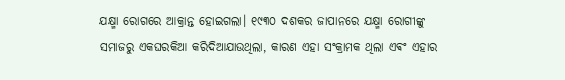ଯକ୍ଷ୍ମା ରୋଗରେ ଆକ୍ରାନ୍ତ ହୋଇଗଲା। ୧୯୩୦ ଦଶକର ଜାପାନରେ ଯକ୍ଷ୍ମା ରୋଗୀଙ୍କୁ ସମାଜରୁ ଏକଘରକିଆ କରିଦିଆଯାଉଥିଲା, କାରଣ ଏହା ସଂକ୍ରାମକ ଥିଲା ଏଵଂ ଏହାର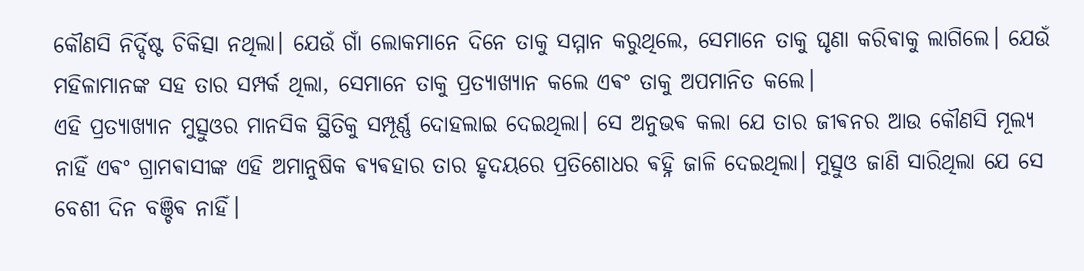କୌଣସି ନିର୍ଦ୍ଦିଷ୍ଟ ଚିକିତ୍ସା ନଥିଲା। ଯେଉଁ ଗାଁ ଲୋକମାନେ ଦିନେ ତାକୁ ସମ୍ମାନ କରୁଥିଲେ, ସେମାନେ ତାକୁ ଘୃଣା କରିଵାକୁ ଲାଗିଲେ। ଯେଉଁ ମହିଳାମାନଙ୍କ ସହ ତାର ସମ୍ପର୍କ ଥିଲା, ସେମାନେ ତାକୁ ପ୍ରତ୍ୟାଖ୍ୟାନ କଲେ ଏଵଂ ତାକୁ ଅପମାନିତ କଲେ।
ଏହି ପ୍ରତ୍ୟାଖ୍ୟାନ ମୁତ୍ସୁଓର ମାନସିକ ସ୍ଥିତିକୁ ସମ୍ପୂର୍ଣ୍ଣ ଦୋହଲାଇ ଦେଇଥିଲା। ସେ ଅନୁଭଵ କଲା ଯେ ତାର ଜୀଵନର ଆଉ କୌଣସି ମୂଲ୍ୟ ନାହିଁ ଏଵଂ ଗ୍ରାମଵାସୀଙ୍କ ଏହି ଅମାନୁଷିକ ଵ୍ୟଵହାର ତାର ହୃଦୟରେ ପ୍ରତିଶୋଧର ଵହ୍ନି ଜାଳି ଦେଇଥିଲା। ମୁତ୍ସୁଓ ଜାଣି ସାରିଥିଲା ଯେ ସେ ବେଶୀ ଦିନ ବଞ୍ଚିଵ ନାହିଁ।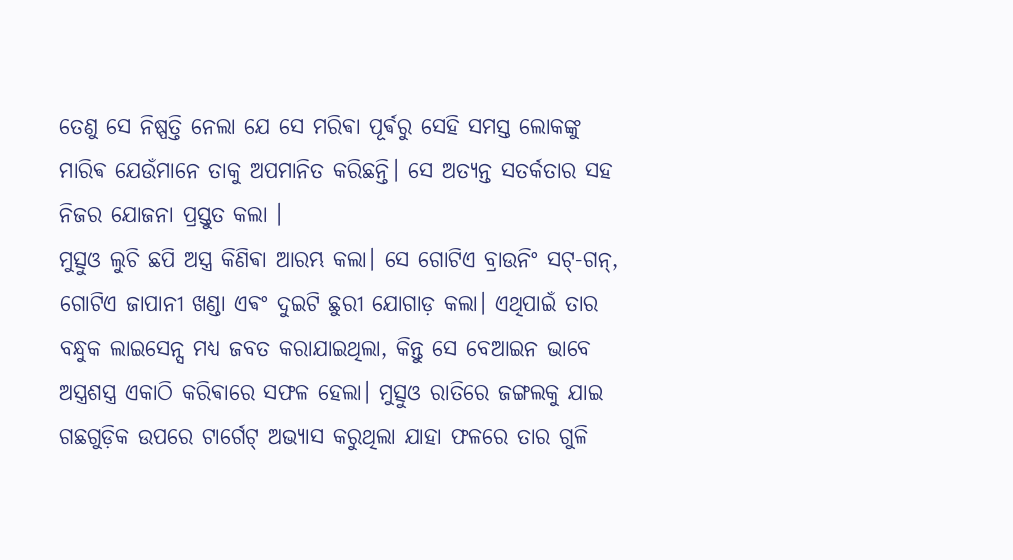ତେଣୁ ସେ ନିଷ୍ପତ୍ତି ନେଲା ଯେ ସେ ମରିଵା ପୂର୍ଵରୁ ସେହି ସମସ୍ତ ଲୋକଙ୍କୁ ମାରିଵ ଯେଉଁମାନେ ତାକୁ ଅପମାନିତ କରିଛନ୍ତି। ସେ ଅତ୍ୟନ୍ତ ସତର୍କତାର ସହ ନିଜର ଯୋଜନା ପ୍ରସ୍ତୁତ କଲା ।
ମୁତ୍ସୁଓ ଲୁଚି ଛପି ଅସ୍ତ୍ର କିଣିଵା ଆରମ୍ଭ କଲା। ସେ ଗୋଟିଏ ବ୍ରାଉନିଂ ସଟ୍-ଗନ୍, ଗୋଟିଏ ଜାପାନୀ ଖଣ୍ଡା ଏଵଂ ଦୁଇଟି ଛୁରୀ ଯୋଗାଡ଼ କଲା। ଏଥିପାଇଁ ତାର ବନ୍ଧୁକ ଲାଇସେନ୍ସ ମଧ୍ୟ ଜବତ କରାଯାଇଥିଲା, କିନ୍ତୁ ସେ ବେଆଇନ ଭାବେ ଅସ୍ତ୍ରଶସ୍ତ୍ର ଏକାଠି କରିଵାରେ ସଫଳ ହେଲା। ମୁତ୍ସୁଓ ରାତିରେ ଜଙ୍ଗଲକୁ ଯାଇ ଗଛଗୁଡ଼ିକ ଉପରେ ଟାର୍ଗେଟ୍ ଅଭ୍ୟାସ କରୁଥିଲା ଯାହା ଫଳରେ ତାର ଗୁଳି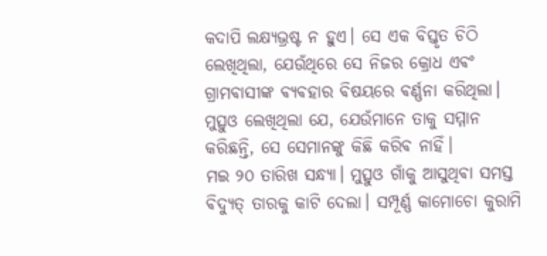କଦାପି ଲକ୍ଷ୍ୟଭ୍ରଷ୍ଟ ନ ହୁଏ। ସେ ଏକ ବିସ୍ତୃତ ଚିଠି ଲେଖିଥିଲା, ଯେଉଁଥିରେ ସେ ନିଜର କ୍ରୋଧ ଏଵଂ ଗ୍ରାମଵାସୀଙ୍କ ଵ୍ୟଵହାର ଵିଷୟରେ ଵର୍ଣ୍ଣନା କରିଥିଲା। ମୁତ୍ସୁଓ ଲେଖିଥିଲା ଯେ, ଯେଉଁମାନେ ତାକୁ ସମ୍ମାନ କରିଛନ୍ତି, ସେ ସେମାନଙ୍କୁ କିଛି କରିଵ ନାହିଁ।
ମଇ ୨୦ ତାରିଖ ସନ୍ଧ୍ୟା। ମୁତ୍ସୁଓ ଗାଁକୁ ଆସୁଥିଵା ସମସ୍ତ ଵିଦ୍ୟୁତ୍ ତାରକୁ କାଟି ଦେଲା। ସମ୍ପୂର୍ଣ୍ଣ କାମୋଚୋ କୁରାମି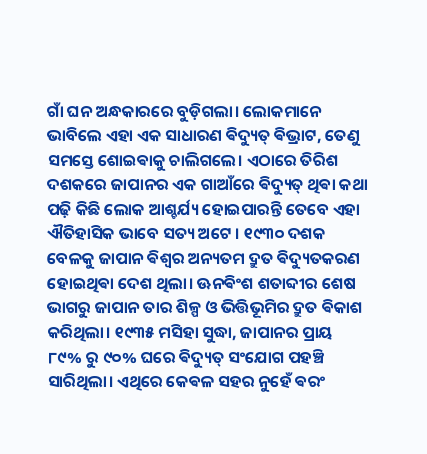ଗାଁ ଘନ ଅନ୍ଧକାରରେ ବୁଡ଼ିଗଲା। ଲୋକମାନେ ଭାବିଲେ ଏହା ଏକ ସାଧାରଣ ଵିଦ୍ୟୁତ୍ ଵିଭ୍ରାଟ, ତେଣୁ ସମସ୍ତେ ଶୋଇଵାକୁ ଚାଲିଗଲେ। ଏଠାରେ ତିରିଶ ଦଶକରେ ଜାପାନର ଏକ ଗାଆଁରେ ଵିଦ୍ୟୁତ୍ ଥିଵା କଥା ପଢ଼ି କିଛି ଲୋକ ଆଶ୍ଚର୍ଯ୍ୟ ହୋଇପାରନ୍ତି ତେବେ ଏହା ଐତିହାସିକ ଭାବେ ସତ୍ୟ ଅଟେ । ୧୯୩୦ ଦଶକ ବେଳକୁ ଜାପାନ ଵିଶ୍ୱର ଅନ୍ୟତମ ଦ୍ରୁତ ଵିଦ୍ୟୁତକରଣ ହୋଇଥିଵା ଦେଶ ଥିଲା। ଊନଵିଂଶ ଶତାବ୍ଦୀର ଶେଷ ଭାଗରୁ ଜାପାନ ତାର ଶିଳ୍ପ ଓ ଭିତ୍ତିଭୂମିର ଦ୍ରୁତ ଵିକାଶ କରିଥିଲା। ୧୯୩୫ ମସିହା ସୁଦ୍ଧା, ଜାପାନର ପ୍ରାୟ ୮୯% ରୁ ୯୦% ଘରେ ଵିଦ୍ୟୁତ୍ ସଂଯୋଗ ପହଞ୍ଚି ସାରିଥିଲା। ଏଥିରେ କେଵଳ ସହର ନୁହେଁ ଵରଂ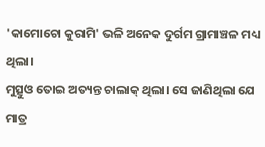'କାମୋଚୋ କୁରାମି' ଭଳି ଅନେକ ଦୁର୍ଗମ ଗ୍ରାମାଞ୍ଚଳ ମଧ୍ୟ ଥିଲା।
ମୁତ୍ସୁଓ ତୋଇ ଅତ୍ୟନ୍ତ ଚାଲାକ୍ ଥିଲା। ସେ ଜାଣିଥିଲା ଯେ ମାତ୍ର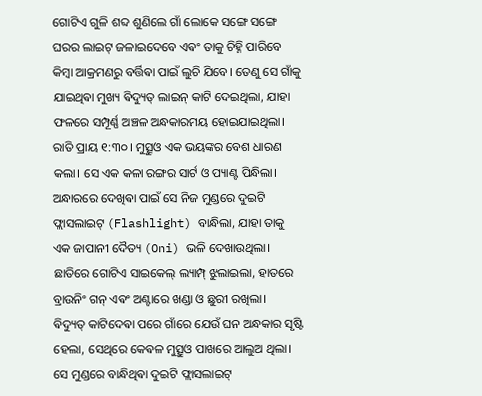ଗୋଟିଏ ଗୁଳି ଶବ୍ଦ ଶୁଣିଲେ ଗାଁ ଲୋକେ ସଙ୍ଗେ ସଙ୍ଗେ ଘରର ଲାଇଟ୍ ଜଳାଇଦେବେ ଏଵଂ ତାକୁ ଚିହ୍ନି ପାରିବେ କିମ୍ବା ଆକ୍ରମଣରୁ ବର୍ତ୍ତିଵା ପାଇଁ ଲୁଚି ଯିବେ। ତେଣୁ ସେ ଗାଁକୁ ଯାଇଥିଵା ମୁଖ୍ୟ ଵିଦ୍ୟୁତ୍ ଲାଇନ୍ କାଟି ଦେଇଥିଲା, ଯାହା ଫଳରେ ସମ୍ପୂର୍ଣ୍ଣ ଅଞ୍ଚଳ ଅନ୍ଧକାରମୟ ହୋଇଯାଇଥିଲା।
ରାତି ପ୍ରାୟ ୧:୩୦। ମୁତ୍ସୁଓ ଏକ ଭୟଙ୍କର ବେଶ ଧାରଣ କଲା। ସେ ଏକ କଳା ରଙ୍ଗର ସାର୍ଟ ଓ ପ୍ୟାଣ୍ଟ ପିନ୍ଧିଲା। ଅନ୍ଧାରରେ ଦେଖିଵା ପାଇଁ ସେ ନିଜ ମୁଣ୍ଡରେ ଦୁଇଟି ଫ୍ଲାସଲାଇଟ୍ (Flashlight) ବାନ୍ଧିଲା, ଯାହା ତାକୁ ଏକ ଜାପାନୀ ଦୈତ୍ୟ (Oni) ଭଳି ଦେଖାଉଥିଲା। ଛାତିରେ ଗୋଟିଏ ସାଇକେଲ୍ ଲ୍ୟାମ୍ପ୍ ଝୁଲାଇଲା, ହାତରେ ବ୍ରାଉନିଂ ଗନ୍ ଏଵଂ ଅଣ୍ଟାରେ ଖଣ୍ଡା ଓ ଛୁରୀ ରଖିଲା।
ଵିଦ୍ୟୁତ୍ କାଟିଦେଵା ପରେ ଗାଁରେ ଯେଉଁ ଘନ ଅନ୍ଧକାର ସୃଷ୍ଟି ହେଲା, ସେଥିରେ କେଵଳ ମୁତ୍ସୁଓ ପାଖରେ ଆଲୁଅ ଥିଲା। ସେ ମୁଣ୍ଡରେ ବାନ୍ଧିଥିଵା ଦୁଇଟି ଫ୍ଲାସଲାଇଟ୍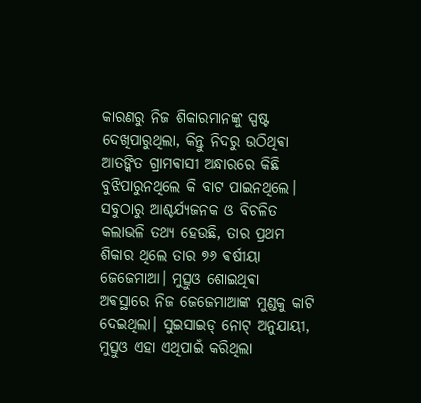କାରଣରୁ ନିଜ ଶିକାରମାନଙ୍କୁ ସ୍ପଷ୍ଟ ଦେଖିପାରୁଥିଲା, କିନ୍ତୁ ନିଦରୁ ଉଠିଥିଵା ଆତଙ୍କିତ ଗ୍ରାମଵାସୀ ଅନ୍ଧାରରେ କିଛି ବୁଝିପାରୁନଥିଲେ କି ବାଟ ପାଇନଥିଲେ।
ସବୁଠାରୁ ଆଶ୍ଚର୍ଯ୍ୟଜନକ ଓ ବିଚଳିତ କଲାଭଳି ତଥ୍ୟ ହେଉଛି, ତାର ପ୍ରଥମ ଶିକାର ଥିଲେ ତାର ୭୬ ଵର୍ଷୀୟା ଜେଜେମାଆ। ମୁତ୍ସୁଓ ଶୋଇଥିଵା ଅଵସ୍ଥାରେ ନିଜ ଜେଜେମାଆଙ୍କ ମୁଣ୍ଡକୁ କାଟି ଦେଇଥିଲା। ସୁଇସାଇଡ୍ ନୋଟ୍ ଅନୁଯାୟୀ, ମୁତ୍ସୁଓ ଏହା ଏଥିପାଇଁ କରିଥିଲା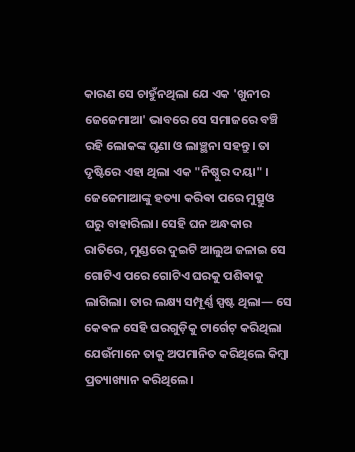କାରଣ ସେ ଚାହୁଁନଥିଲା ଯେ ଏକ 'ଖୁନୀର ଜେଜେମାଆ' ଭାବରେ ସେ ସମାଜରେ ବଞ୍ଚି ରହି ଲୋକଙ୍କ ଘୃଣା ଓ ଲାଞ୍ଛନା ସହନ୍ତୁ। ତା ଦୃଷ୍ଟିରେ ଏହା ଥିଲା ଏକ "ନିଷ୍ଠୁର ଦୟା" ।
ଜେଜେମାଆଙ୍କୁ ହତ୍ୟା କରିଵା ପରେ ମୁତ୍ସୁଓ ଘରୁ ବାହାରିଲା। ସେହି ଘନ ଅନ୍ଧକାର ରାତିରେ, ମୁଣ୍ଡରେ ଦୁଇଟି ଆଲୁଅ ଜଳାଇ ସେ ଗୋଟିଏ ପରେ ଗୋଟିଏ ଘରକୁ ପଶିଵାକୁ ଲାଗିଲା। ତାର ଲକ୍ଷ୍ୟ ସମ୍ପୂର୍ଣ୍ଣ ସ୍ପଷ୍ଟ ଥିଲା— ସେ କେଵଳ ସେହି ଘରଗୁଡ଼ିକୁ ଟାର୍ଗେଟ୍ କରିଥିଲା ଯେଉଁମାନେ ତାକୁ ଅପମାନିତ କରିଥିଲେ କିମ୍ବା ପ୍ରତ୍ୟାଖ୍ୟାନ କରିଥିଲେ।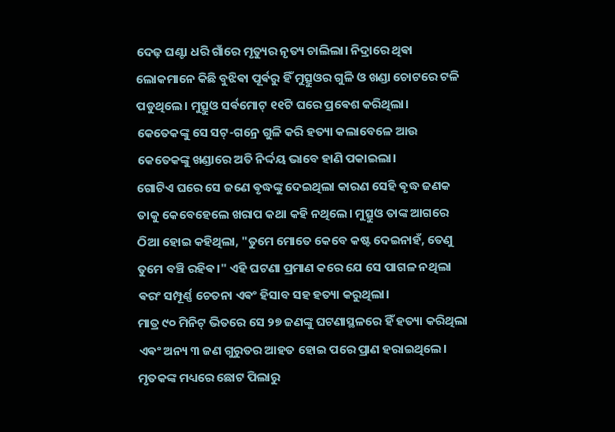ଦେଢ଼ ଘଣ୍ଟା ଧରି ଗାଁରେ ମୃତ୍ୟୁର ନୃତ୍ୟ ଚାଲିଲା। ନିଦ୍ରାରେ ଥିଵା ଲୋକମାନେ କିଛି ବୁଝିଵା ପୂର୍ଵରୁ ହିଁ ମୁତ୍ସୁଓର ଗୁଳି ଓ ଖଣ୍ଡା ଚୋଟରେ ଟଳି ପଡୁଥିଲେ। ମୁତ୍ସୁଓ ସର୍ଵମୋଟ୍ ୧୧ଟି ଘରେ ପ୍ରଵେଶ କରିଥିଲା।
କେତେକଙ୍କୁ ସେ ସଟ୍-ଗନ୍ରେ ଗୁଳି କରି ହତ୍ୟା କଲାବେଳେ ଆଉ କେତେକଙ୍କୁ ଖଣ୍ଡାରେ ଅତି ନିର୍ଦ୍ଦୟ ଭାବେ ହାଣି ପକାଇଲା।
ଗୋଟିଏ ଘରେ ସେ ଜଣେ ଵୃଦ୍ଧଙ୍କୁ ଦେଇଥିଲା କାରଣ ସେହି ଵୃଦ୍ଧ ଜଣକ ତାକୁ କେବେହେଲେ ଖରାପ କଥା କହି ନଥିଲେ। ମୁତ୍ସୁଓ ତାଙ୍କ ଆଗରେ ଠିଆ ହୋଇ କହିଥିଲା, "ତୁମେ ମୋତେ କେବେ କଷ୍ଟ ଦେଇନାହଁ, ତେଣୁ ତୁମେ ବଞ୍ଚି ରହିଵ।" ଏହି ଘଟଣା ପ୍ରମାଣ କରେ ଯେ ସେ ପାଗଳ ନଥିଲା ଵରଂ ସମ୍ପୂର୍ଣ୍ଣ ଚେତନା ଏଵଂ ହିସାବ ସହ ହତ୍ୟା କରୁଥିଲା।
ମାତ୍ର ୯୦ ମିନିଟ୍ ଭିତରେ ସେ ୨୭ ଜଣଙ୍କୁ ଘଟଣାସ୍ଥଳରେ ହିଁ ହତ୍ୟା କରିଥିଲା ଏଵଂ ଅନ୍ୟ ୩ ଜଣ ଗୁରୁତର ଆହତ ହୋଇ ପରେ ପ୍ରାଣ ହରାଇଥିଲେ। ମୃତକଙ୍କ ମଧ୍ୟରେ ଛୋଟ ପିଲାରୁ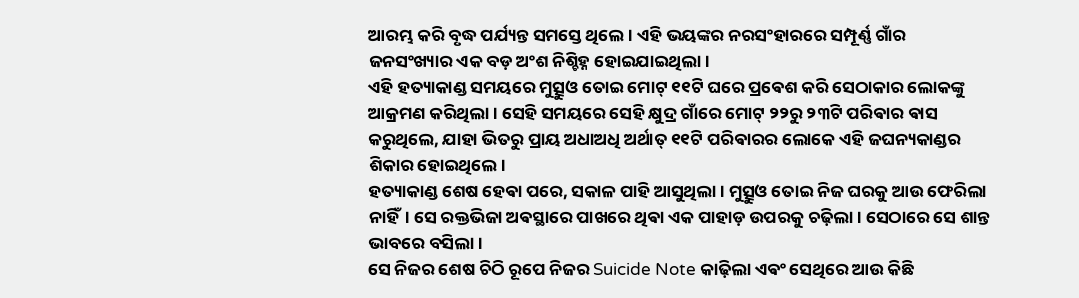ଆରମ୍ଭ କରି ବୃଦ୍ଧ ପର୍ଯ୍ୟନ୍ତ ସମସ୍ତେ ଥିଲେ। ଏହି ଭୟଙ୍କର ନରସଂହାରରେ ସମ୍ପୂର୍ଣ୍ଣ ଗାଁର ଜନସଂଖ୍ୟାର ଏକ ବଡ଼ ଅଂଶ ନିଶ୍ଚିହ୍ନ ହୋଇଯାଇଥିଲା।
ଏହି ହତ୍ୟାକାଣ୍ଡ ସମୟରେ ମୁତ୍ସୁଓ ତୋଇ ମୋଟ୍ ୧୧ଟି ଘରେ ପ୍ରଵେଶ କରି ସେଠାକାର ଲୋକଙ୍କୁ ଆକ୍ରମଣ କରିଥିଲା। ସେହି ସମୟରେ ସେହି କ୍ଷୁଦ୍ର ଗାଁରେ ମୋଟ୍ ୨୨ରୁ ୨୩ଟି ପରିଵାର ଵାସ କରୁଥିଲେ, ଯାହା ଭିତରୁ ପ୍ରାୟ ଅଧାଅଧି ଅର୍ଥାତ୍ ୧୧ଟି ପରିଵାରର ଲୋକେ ଏହି ଜଘନ୍ୟକାଣ୍ଡର ଶିକାର ହୋଇଥିଲେ।
ହତ୍ୟାକାଣ୍ଡ ଶେଷ ହେଵା ପରେ, ସକାଳ ପାହି ଆସୁଥିଲା। ମୁତ୍ସୁଓ ତୋଇ ନିଜ ଘରକୁ ଆଉ ଫେରିଲା ନାହିଁ। ସେ ରକ୍ତଭିଜା ଅଵସ୍ଥାରେ ପାଖରେ ଥିଵା ଏକ ପାହାଡ଼ ଉପରକୁ ଚଢ଼ିଲା। ସେଠାରେ ସେ ଶାନ୍ତ ଭାବରେ ବସିଲା।
ସେ ନିଜର ଶେଷ ଚିଠି ରୂପେ ନିଜର Suicide Note କାଢ଼ିଲା ଏଵଂ ସେଥିରେ ଆଉ କିଛି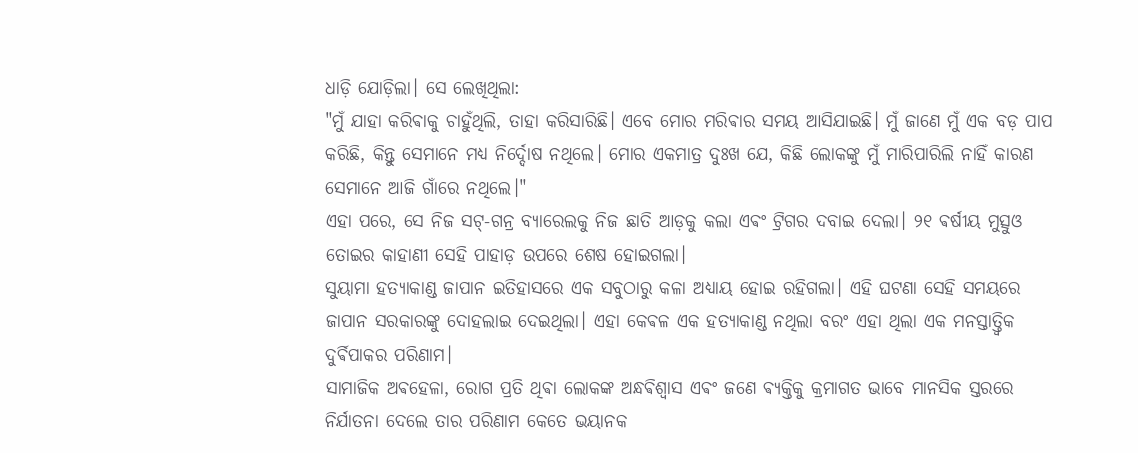ଧାଡ଼ି ଯୋଡ଼ିଲା। ସେ ଲେଖିଥିଲା:
"ମୁଁ ଯାହା କରିଵାକୁ ଚାହୁଁଥିଲି, ତାହା କରିସାରିଛି। ଏବେ ମୋର ମରିଵାର ସମୟ ଆସିଯାଇଛି। ମୁଁ ଜାଣେ ମୁଁ ଏକ ବଡ଼ ପାପ କରିଛି, କିନ୍ତୁ ସେମାନେ ମଧ୍ୟ ନିର୍ଦ୍ଦୋଷ ନଥିଲେ। ମୋର ଏକମାତ୍ର ଦୁଃଖ ଯେ, କିଛି ଲୋକଙ୍କୁ ମୁଁ ମାରିପାରିଲି ନାହିଁ କାରଣ ସେମାନେ ଆଜି ଗାଁରେ ନଥିଲେ।"
ଏହା ପରେ, ସେ ନିଜ ସଟ୍-ଗନ୍ର ବ୍ୟାରେଲକୁ ନିଜ ଛାତି ଆଡ଼କୁ କଲା ଏଵଂ ଟ୍ରିଗର ଦବାଇ ଦେଲା। ୨୧ ଵର୍ଷୀୟ ମୁତ୍ସୁଓ ତୋଇର କାହାଣୀ ସେହି ପାହାଡ଼ ଉପରେ ଶେଷ ହୋଇଗଲା।
ସୁୟାମା ହତ୍ୟାକାଣ୍ଡ ଜାପାନ ଇତିହାସରେ ଏକ ସବୁଠାରୁ କଳା ଅଧ୍ୟାୟ ହୋଇ ରହିଗଲା। ଏହି ଘଟଣା ସେହି ସମୟରେ ଜାପାନ ସରକାରଙ୍କୁ ଦୋହଲାଇ ଦେଇଥିଲା। ଏହା କେଵଳ ଏକ ହତ୍ୟାକାଣ୍ଡ ନଥିଲା ବରଂ ଏହା ଥିଲା ଏକ ମନସ୍ତାତ୍ତ୍ୱିକ ଦୁର୍ଵିପାକର ପରିଣାମ।
ସାମାଜିକ ଅଵହେଳା, ରୋଗ ପ୍ରତି ଥିଵା ଲୋକଙ୍କ ଅନ୍ଧଵିଶ୍ୱାସ ଏଵଂ ଜଣେ ଵ୍ୟକ୍ତିକୁ କ୍ରମାଗତ ଭାବେ ମାନସିକ ସ୍ତରରେ ନିର୍ଯାତନା ଦେଲେ ତାର ପରିଣାମ କେତେ ଭୟାନକ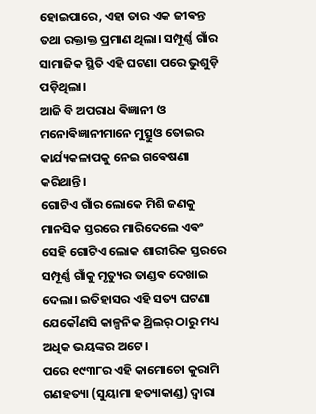ହୋଇପାରେ, ଏହା ତାର ଏକ ଜୀଵନ୍ତ ତଥା ରକ୍ତାକ୍ତ ପ୍ରମାଣ ଥିଲା। ସମ୍ପୂର୍ଣ୍ଣ ଗାଁର ସାମାଜିକ ସ୍ଥିତି ଏହି ଘଟଣା ପରେ ଭୁଶୁଡ଼ି ପଡ଼ିଥିଲା।
ଆଜି ବି ଅପରାଧ ଵିଜ୍ଞାନୀ ଓ ମନୋଵିଜ୍ଞାନୀମାନେ ମୁତ୍ସୁଓ ତୋଇର କାର୍ଯ୍ୟକଳାପକୁ ନେଇ ଗଵେଷଣା କରିଥାନ୍ତି।
ଗୋଟିଏ ଗାଁର ଲୋକେ ମିଶି ଜଣକୁ ମାନସିକ ସ୍ତରରେ ମାରିଦେଲେ ଏଵଂ ସେହି ଗୋଟିଏ ଲୋକ ଶାରୀରିକ ସ୍ତରରେ ସମ୍ପୂର୍ଣ୍ଣ ଗାଁକୁ ମୃତ୍ୟୁର ତାଣ୍ଡଵ ଦେଖାଇ ଦେଲା। ଇତିହାସର ଏହି ସତ୍ୟ ଘଟଣା ଯେକୌଣସି କାଳ୍ପନିକ ଥ୍ରିଲର୍ ଠାରୁ ମଧ୍ୟ ଅଧିକ ଭୟଙ୍କର ଅଟେ ।
ପରେ ୧୯୩୮ର ଏହି କାମୋଚୋ କୁରାମି ଗଣହତ୍ୟା (ସୁୟାମା ହତ୍ୟାକାଣ୍ଡ) ଦ୍ୱାରା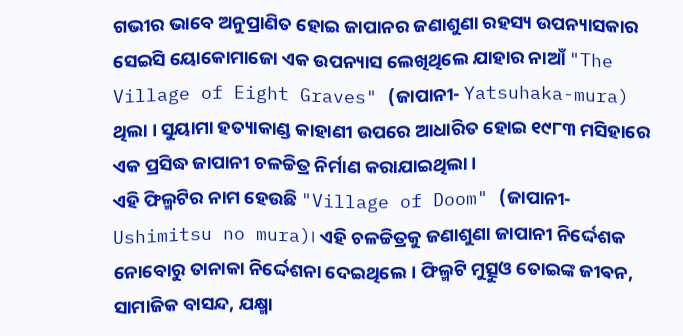ଗଭୀର ଭାବେ ଅନୁପ୍ରାଣିତ ହୋଇ ଜାପାନର ଜଣାଶୁଣା ରହସ୍ୟ ଉପନ୍ୟାସକାର ସେଇସି ୟୋକୋମାଜୋ ଏକ ଉପନ୍ୟାସ ଲେଖିଥିଲେ ଯାହାର ନାଆଁ "The Village of Eight Graves" (ଜାପାନୀ- Yatsuhaka-mura) ଥିଲା । ସୁୟାମା ହତ୍ୟାକାଣ୍ଡ କାହାଣୀ ଉପରେ ଆଧାରିତ ହୋଇ ୧୯୮୩ ମସିହାରେ ଏକ ପ୍ରସିଦ୍ଧ ଜାପାନୀ ଚଳଚ୍ଚିତ୍ର ନିର୍ମାଣ କରାଯାଇଥିଲା।
ଏହି ଫିଲ୍ମଟିର ନାମ ହେଉଛି "Village of Doom" (ଜାପାନୀ-Ushimitsu no mura)। ଏହି ଚଳଚ୍ଚିତ୍ରକୁ ଜଣାଶୁଣା ଜାପାନୀ ନିର୍ଦ୍ଦେଶକ ନୋବୋରୁ ତାନାକା ନିର୍ଦ୍ଦେଶନା ଦେଇଥିଲେ। ଫିଲ୍ମଟି ମୁତ୍ସୁଓ ତୋଇଙ୍କ ଜୀଵନ, ସାମାଜିକ ବାସନ୍ଦ, ଯକ୍ଷ୍ମା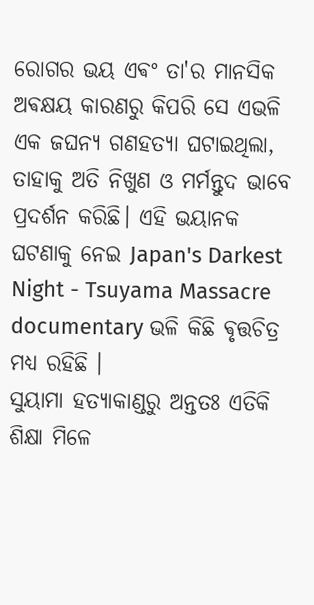ରୋଗର ଭୟ ଏଵଂ ତା'ର ମାନସିକ ଅଵକ୍ଷୟ କାରଣରୁ କିପରି ସେ ଏଭଳି ଏକ ଜଘନ୍ୟ ଗଣହତ୍ୟା ଘଟାଇଥିଲା, ତାହାକୁ ଅତି ନିଖୁଣ ଓ ମର୍ମନ୍ତୁଦ ଭାବେ ପ୍ରଦର୍ଶନ କରିଛି। ଏହି ଭୟାନକ ଘଟଣାକୁ ନେଇ Japan's Darkest Night - Tsuyama Massacre documentary ଭଳି କିଛି ଵୃତ୍ତଚିତ୍ର ମଧ୍ୟ ରହିଛି ।
ସୁୟାମା ହତ୍ୟାକାଣ୍ଡରୁ ଅନ୍ତତଃ ଏତିକି ଶିକ୍ଷା ମିଳେ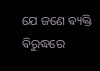ଯେ ଜଣେ ଵ୍ୟକ୍ତି ଵିରୁଦ୍ଧରେ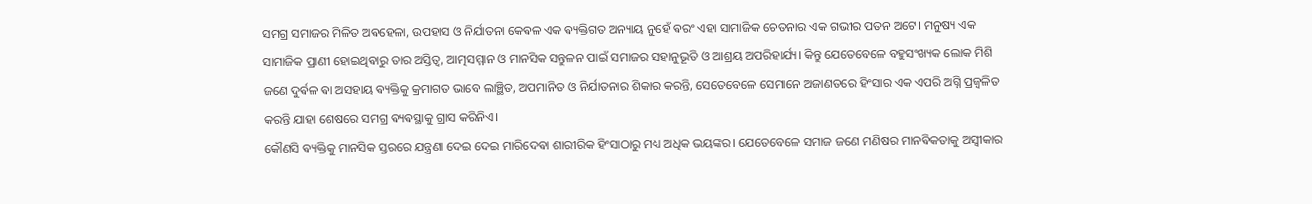ସମଗ୍ର ସମାଜର ମିଳିତ ଅଵହେଳା, ଉପହାସ ଓ ନିର୍ଯାତନା କେଵଳ ଏକ ଵ୍ୟକ୍ତିଗତ ଅନ୍ୟାୟ ନୁହେଁ ଵରଂ ଏହା ସାମାଜିକ ଚେତନାର ଏକ ଗଭୀର ପତନ ଅଟେ। ମନୁଷ୍ୟ ଏକ ସାମାଜିକ ପ୍ରାଣୀ ହୋଇଥିଵାରୁ ତାର ଅସ୍ତିତ୍ୱ, ଆତ୍ମସମ୍ମାନ ଓ ମାନସିକ ସନ୍ତୁଳନ ପାଇଁ ସମାଜର ସହାନୁଭୂତି ଓ ଆଶ୍ରୟ ଅପରିହାର୍ଯ୍ୟ। କିନ୍ତୁ ଯେତେବେଳେ ବହୁସଂଖ୍ୟକ ଲୋକ ମିଶି ଜଣେ ଦୁର୍ଵଳ ଵା ଅସହାୟ ଵ୍ୟକ୍ତିକୁ କ୍ରମାଗତ ଭାବେ ଲାଞ୍ଛିତ, ଅପମାନିତ ଓ ନିର୍ଯାତନାର ଶିକାର କରନ୍ତି, ସେତେବେଳେ ସେମାନେ ଅଜାଣତରେ ହିଂସାର ଏକ ଏପରି ଅଗ୍ନି ପ୍ରଜ୍ୱଳିତ କରନ୍ତି ଯାହା ଶେଷରେ ସମଗ୍ର ଵ୍ୟଵସ୍ଥାକୁ ଗ୍ରାସ କରିନିଏ।
କୌଣସି ଵ୍ୟକ୍ତିକୁ ମାନସିକ ସ୍ତରରେ ଯନ୍ତ୍ରଣା ଦେଇ ଦେଇ ମାରିଦେଵା ଶାରୀରିକ ହିଂସାଠାରୁ ମଧ୍ୟ ଅଧିକ ଭୟଙ୍କର। ଯେତେବେଳେ ସମାଜ ଜଣେ ମଣିଷର ମାନଵିକତାକୁ ଅସ୍ୱୀକାର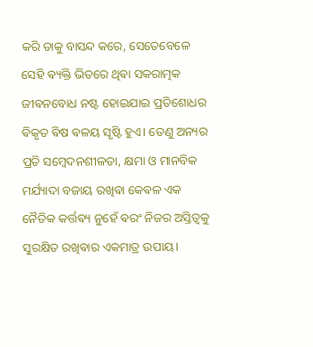କରି ତାକୁ ବାସନ୍ଦ କରେ, ସେତେବେଳେ ସେହି ଵ୍ୟକ୍ତି ଭିତରେ ଥିଵା ସକରାତ୍ମକ ଜୀଵନବୋଧ ନଷ୍ଟ ହୋଇଯାଇ ପ୍ରତିଶୋଧର ଵିକୃତ ଵିଷ ଵଳୟ ସୃଷ୍ଟି ହୁଏ। ତେଣୁ ଅନ୍ୟର ପ୍ରତି ସମ୍ବେଦନଶୀଳତା, କ୍ଷମା ଓ ମାନବିକ ମର୍ଯ୍ୟାଦା ବଜାୟ ରଖିଵା କେଵଳ ଏକ ନୈତିକ କର୍ତ୍ତଵ୍ୟ ନୁହେଁ ଵରଂ ନିଜର ଅସ୍ତିତ୍ୱକୁ ସୁରକ୍ଷିତ ରଖିଵାର ଏକମାତ୍ର ଉପାୟ।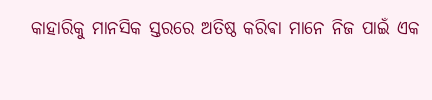କାହାରିକୁ ମାନସିକ ସ୍ତରରେ ଅତିଷ୍ଠ କରିଵା ମାନେ ନିଜ ପାଇଁ ଏକ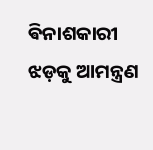ଵିନାଶକାରୀ ଝଡ଼କୁ ଆମନ୍ତ୍ରଣ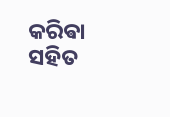କରିଵା ସହିତ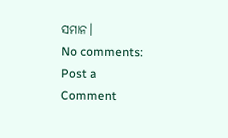ସମାନ।
No comments:
Post a Comment